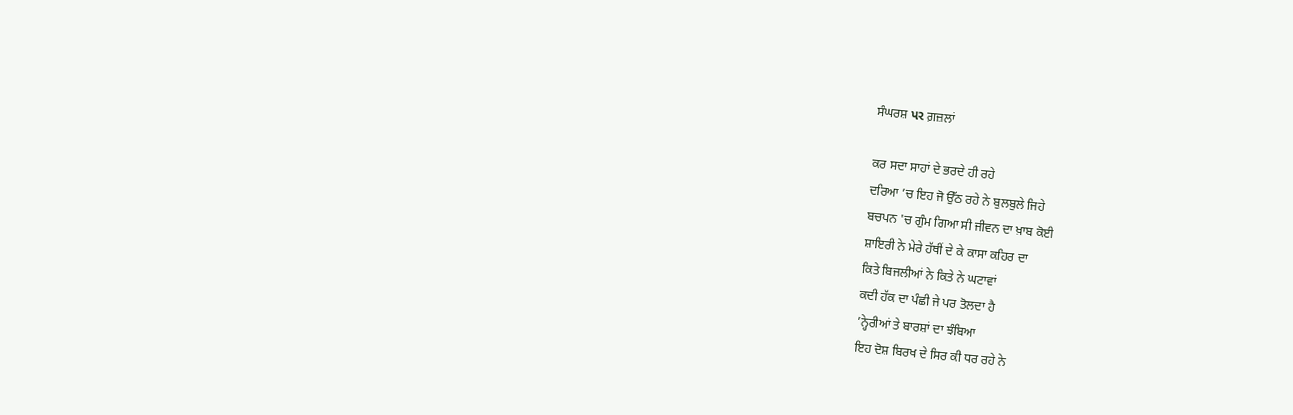ਸੰਘਰਸ਼ પર ਗ਼ਜ਼ਲਾਂ

ਕਰ ਸਦਾ ਸਾਹਾਂ ਦੇ ਭਰਦੇ ਹੀ ਰਹੇ
ਦਰਿਆ ’ਚ ਇਹ ਜੋ ਉੱਠ ਰਹੇ ਨੇ ਬੁਲਬੁਲੇ ਜਿਹੇ
ਬਚਪਨ 'ਚ ਗੁੰਮ ਗਿਆ ਸੀ ਜੀਵਨ ਦਾ ਖ਼ਾਬ ਕੋਈ
ਸ਼ਾਇਰੀ ਨੇ ਮੇਰੇ ਹੱਥੀਂ ਦੇ ਕੇ ਕਾਸਾ ਕਹਿਰ ਦਾ
ਕਿਤੇ ਬਿਜਲੀਆਂ ਨੇ ਕਿਤੇ ਨੇ ਘਟਾਵਾਂ
ਕਦੀ ਹੱਕ ਦਾ ਪੰਛੀ ਜੇ ਪਰ ਤੋਲਦਾ ਹੈ
’ਨ੍ਹੇਰੀਆਂ ਤੇ ਬਾਰਸ਼ਾਂ ਦਾ ਝੰਬਿਆ
ਇਹ ਦੋਸ਼ ਬਿਰਖ ਦੇ ਸਿਰ ਕੀ ਧਰ ਰਹੇ ਨੇ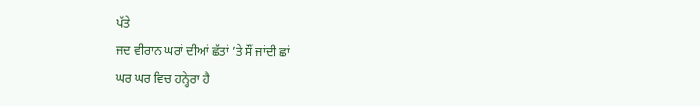ਪੱਤੇ
ਜਦ ਵੀਰਾਨ ਘਰਾਂ ਦੀਆਂ ਛੱਤਾਂ ’ਤੇ ਸੌਂ ਜਾਂਦੀ ਛਾਂ
ਘਰ ਘਰ ਵਿਚ ਹਨ੍ਹੇਰਾ ਹੈ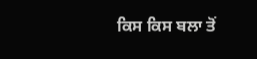ਕਿਸ ਕਿਸ ਬਲਾ ਤੋਂ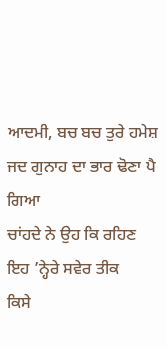ਆਦਮੀ, ਬਚ ਬਚ ਤੁਰੇ ਹਮੇਸ਼
ਜਦ ਗੁਨਾਹ ਦਾ ਭਾਰ ਢੋਣਾ ਪੈ ਗਿਆ
ਚਾਂਹਦੇ ਨੇ ਉਹ ਕਿ ਰਹਿਣ ਇਹ ’ਨ੍ਹੇਰੇ ਸਵੇਰ ਤੀਕ
ਕਿਸੇ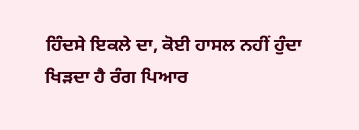ਹਿੰਦਸੇ ਇਕਲੇ ਦਾ, ਕੋਈ ਹਾਸਲ ਨਹੀਂ ਹੁੰਦਾ
ਖਿੜਦਾ ਹੈ ਰੰਗ ਪਿਆਰ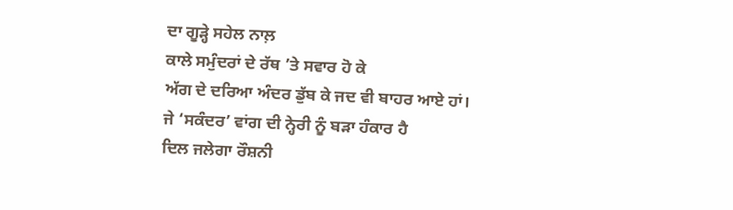ਦਾ ਗੂੜ੍ਹੇ ਸਹੇਲ ਨਾਲ਼
ਕਾਲੇ ਸਮੁੰਦਰਾਂ ਦੇ ਰੱਥ ’ਤੇ ਸਵਾਰ ਹੋ ਕੇ
ਅੱਗ ਦੇ ਦਰਿਆ ਅੰਦਰ ਡੁੱਬ ਕੇ ਜਦ ਵੀ ਬਾਹਰ ਆਏ ਹਾਂ।
ਜੇ ‘ਸਕੰਦਰ’ ਵਾਂਗ ਦੀ ਨ੍ਹੇਰੀ ਨੂੰ ਬੜਾ ਹੰਕਾਰ ਹੈ
ਦਿਲ ਜਲੇਗਾ ਰੌਸ਼ਨੀ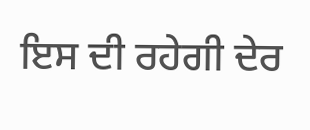ਇਸ ਦੀ ਰਹੇਗੀ ਦੇਰ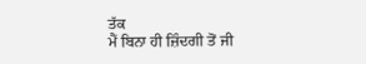ਤੱਕ
ਮੈਂ ਬਿਨਾ ਹੀ ਜ਼ਿੰਦਗੀ ਤੋਂ ਜੀ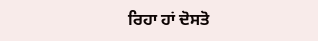ਰਿਹਾ ਹਾਂ ਦੋਸਤੋ